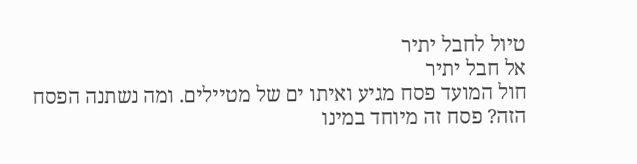טיול לחבל יתיר
אל חבל יתיר
חול המועד פסח מגיע ואיתו ים של מטיילים. ומה נשתנה הפסח הזה? פסח זה מיוחד במינו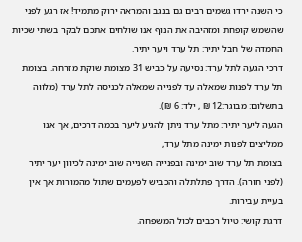כי השנה ירדו גשמים רבים גם בנגב והמראה ירוק מתמיד! אז רגע לפני שהשמש קופחת ומזהיבה את הנוף אנו שולחים אתכם לבקר בשתי שכיות החמדה של חבל יתיר: תל ערד ויער יתיר.
דרכי הגעה לתל ערד: נסיעה על כביש 31 מצומת שוקת מזרחה. בצומת תל ערד לפנות שמאלה עד לפנייה שמאלה לכניסה לתל ערד (מלווה בתשלום: מבוגר:12 ₪ , ילד: 6 ₪).
הגעה ליער יתיר: מתל ערד ניתן להגיע ליער בכמה דרכים, אך אנו ממליצים לפנות ימינה מתל ערד,
בצומת תל ערד שוב ימינה ובפנייה השנייה שוב ימינה לכיוון יער יתיר (לפני חורה). הדרך פתלתלה והכביש לפעמים שתול מהמורות אך אין בעיית עבירות.
דרגת קושי: טיול רכבים לכול המשפחה.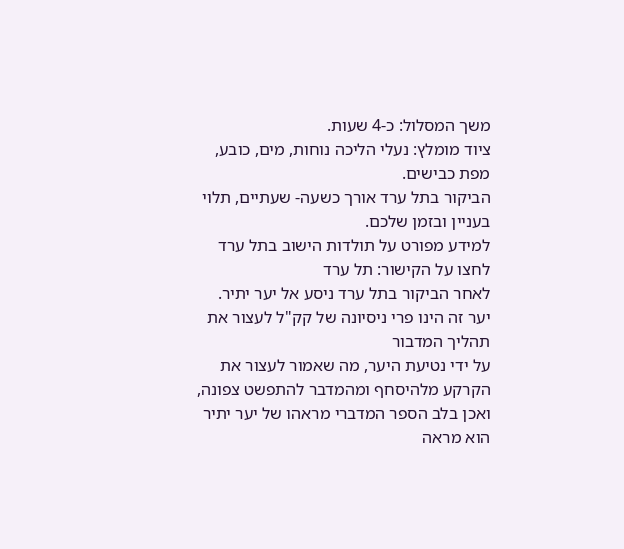משך המסלול: כ-4 שעות.
ציוד מומלץ: נעלי הליכה נוחות, מים, כובע, מפת כבישים.
הביקור בתל ערד אורך כשעה- שעתיים, תלוי בעניין ובזמן שלכם.
למידע מפורט על תולדות הישוב בתל ערד לחצו על הקישור: תל ערד
לאחר הביקור בתל ערד ניסע אל יער יתיר. יער זה הינו פרי ניסיונה של קק"ל לעצור את תהליך המדבור
על ידי נטיעת היער, מה שאמור לעצור את הקרקע מלהיסחף ומהמדבר להתפשט צפונה, ואכן בלב הספר המדברי מראהו של יער יתיר הוא מראה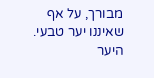מבורך, על אף שאיננו יער טבעי. היער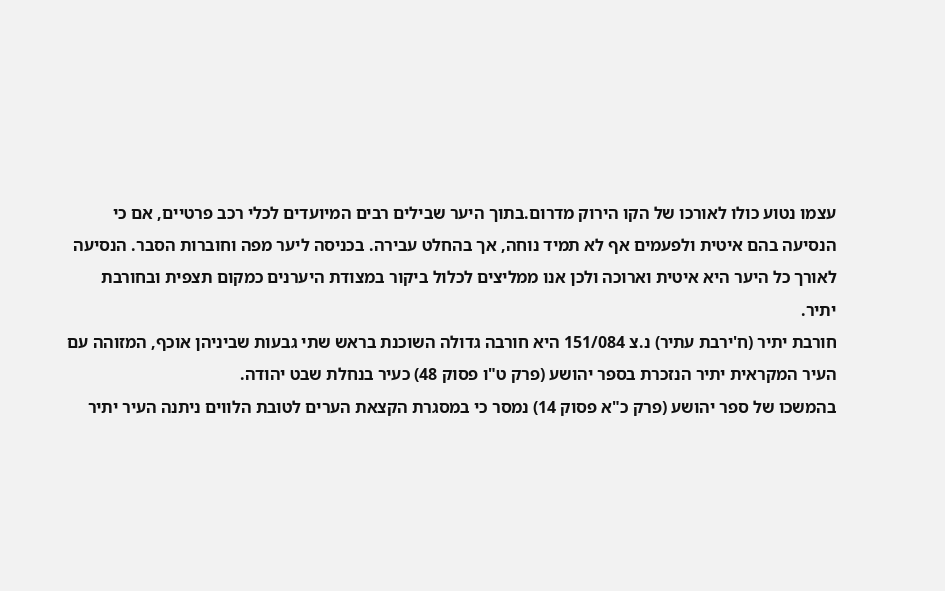עצמו נטוע כולו לאורכו של הקו הירוק מדרום.בתוך היער שבילים רבים המיועדים לכלי רכב פרטיים, אם כי הנסיעה בהם איטית ולפעמים אף לא תמיד נוחה, אך בהחלט עבירה. בכניסה ליער מפה וחוברות הסבר. הנסיעה לאורך כל היער היא איטית וארוכה ולכן אנו ממליצים לכלול ביקור במצודת היערנים כמקום תצפית ובחורבת יתיר.
חורבת יתיר (ח'ירבת עתיר) נ.צ 151/084 היא חורבה גדולה השוכנת בראש שתי גבעות שביניהן אוכף, המזוהה עם העיר המקראית יתיר הנזכרת בספר יהושע (פרק ט"ו פסוק 48) כעיר בנחלת שבט יהודה.
בהמשכו של ספר יהושע (פרק כ"א פסוק 14) נמסר כי במסגרת הקצאת הערים לטובת הלווים ניתנה העיר יתיר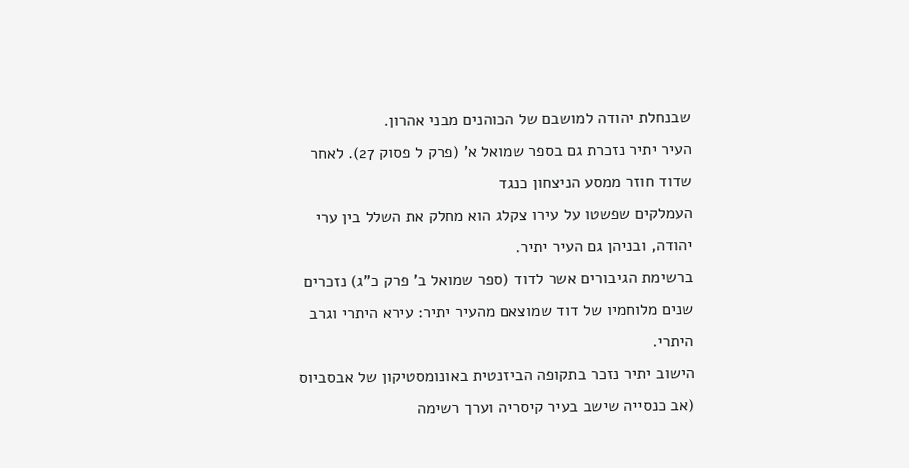שבנחלת יהודה למושבם של הכוהנים מבני אהרון.
העיר יתיר נזכרת גם בספר שמואל א' (פרק ל פסוק 27). לאחר שדוד חוזר ממסע הניצחון כנגד
העמלקים שפשטו על עירו צקלג הוא מחלק את השלל בין ערי יהודה, ובניהן גם העיר יתיר.
ברשימת הגיבורים אשר לדוד (ספר שמואל ב' פרק כ"ג) נזכרים שנים מלוחמיו של דוד שמוצאם מהעיר יתיר: עירא היתרי וגרב היתרי.
הישוב יתיר נזכר בתקופה הביזנטית באונומסטיקון של אבסביוס (אב כנסייה שישב בעיר קיסריה וערך רשימה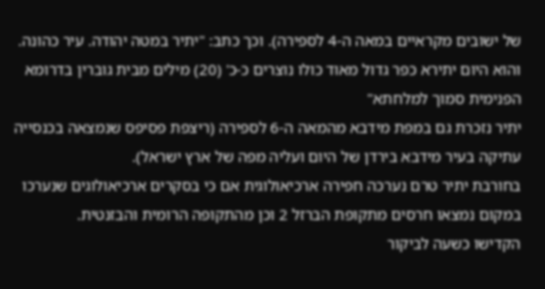של ישובים מקראיים במאה ה-4 לספירה). וכך כתב: "יתיר במטה יהודה. עיר כהונה. והוא היום יתירא כפר גדול מאוד כולו נוצרים כ-כ' (20) מילים מבית גוברין בדרומא הפנימית סמוך למלחתא"
יתיר נזכרת גם במפת מידבא מהמאה ה-6 לספירה (ריצפת פסיפס שנמצאה בכנסייה עתיקה בעיר מידבא בירדן של היום ועליה מפה של ארץ ישראל).
בחורבת יתיר טרם נערכה חפירה ארכיאולוגית אם כי בסקרים ארכיאולוגים שנערכו במקום נמצאו חרסים מתקופת הברזל 2 וכן מהתקופה הרומית והבזנטית.
הקדישו כשעה לביקור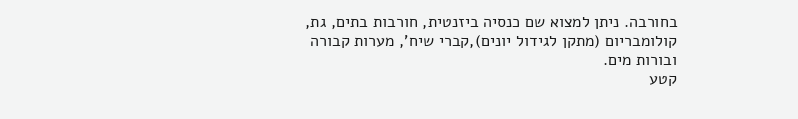בחורבה. ניתן למצוא שם כנסיה ביזנטית, חורבות בתים, גת, קולומבריום (מתקן לגידול יונים),קברי שיח', מערות קבורה ובורות מים.
קטע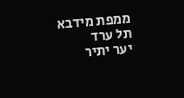ממפת מידבא
תל ערד
יער יתיר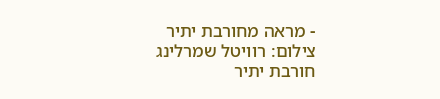- מראה מחורבת יתיר צילום: רוויטל שמרלינג
חורבת יתיר